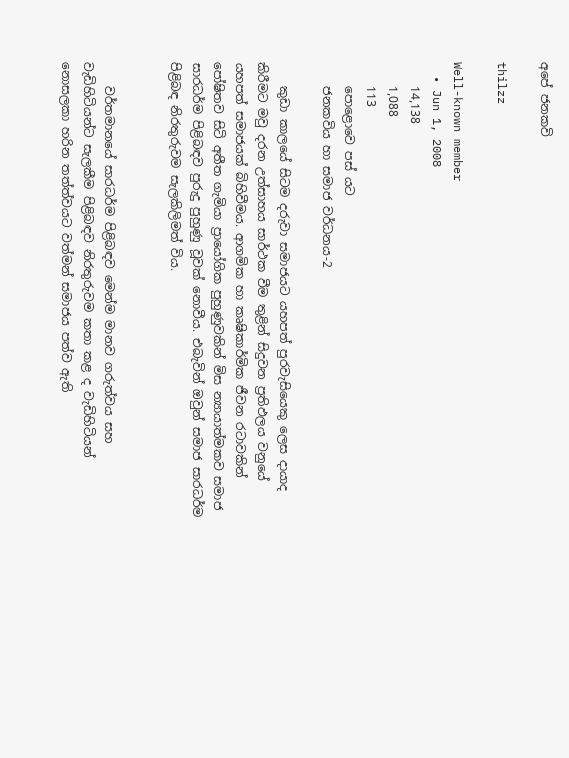අපේ ජනකවි

thilzz

Well-known member
  • Jun 1, 2008
    14,138
    1,088
    113
    පොළොවෙ පස් යට
    ජනකවිය හා සමාජ වර්ධනය-2

    කුඩා කාලයේ සිටම දරුවා සමාජයට යහපත් පුරවැසියෙකු ලෙස දායාද කිරීමට මවු දරන උත්සාහය සාර්ථක වීම තුළින් සිදුවන ප්‍රතිඵලය වනුයේ යහපත් සමාජයක්‌ බිහිවීමය. ආගමික හා කෘෂිකාර්මික ජීවන රටාවකින් පෝෂිතව සිටි අතීත ගැමියා ප්‍රායෝගික පුහුණුවකින් මිස න්‍යායාත්මකව සමාජ සාරධර්ම පිළිබඳව පුරුදු පුහුණු වූවක්‌ නොවීය. එබැවින් ඔවුන් සමාජ සාරධර්ම පිළිබඳ නිරතුරුවම සැලකිලිමත් විය.


    වර්තමානයේ සාරධර්ම පිළිබඳව මෙන්ම මානව ගරුත්වය සහ වැඩිහිටියන්ට සැලකීම පිළිබඳව නිරතුරුවම කතා කළ ද වැඩිහිටියන් නොසලකා හරින තත්ත්වයට වත්මන් සමාජය පත්ව ඇති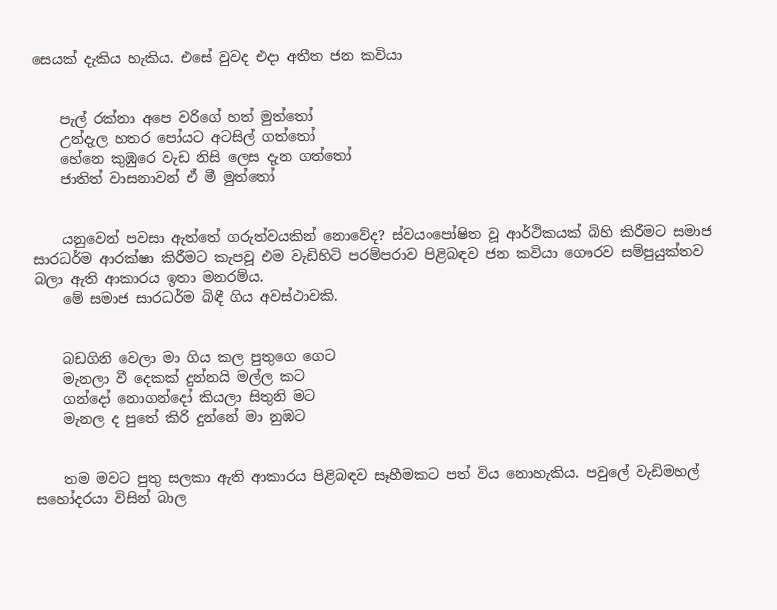සෙයක්‌ දැකිය හැකිය. එසේ වුවද එදා අතීත ජන කවියා


    පැල් රක්‌නා අපෙ වරිගේ හත් මුත්තෝ
    උන්දැල හතර පෝයට අටසිල් ගත්තෝ
    හේනෙ කුඹුරෙ වැඩ නිසි ලෙස දැන ගත්තෝ
    ජාතිත් වාසනාවන් ඒ මී මුත්තෝ


    යනුවෙන් පවසා ඇත්තේ ගරුත්වයකින් නොවේද? ස්‌වයංපෝෂිත වූ ආර්ථිකයක්‌ බිහි කිරීමට සමාජ සාරධර්ම ආරක්‌ෂා කිරීමට කැපවූ එම වැඩිහිටි පරම්පරාව පිළිබඳව ජන කවියා ගෞරව සම්පුයුක්‌තව බලා ඇති ආකාරය ඉතා මනරම්ය.
    මේ සමාජ සාරධර්ම බිඳී ගිය අවස්‌ථාවකි.


    බඩගිනි වෙලා මා ගිය කල පුතුගෙ ගෙට
    මැනලා වී දෙකක්‌ දුන්නයි මල්ල කට
    ගන්දෝ නොගන්දෝ කියලා සිතුනි මට
    මැනල ද පුතේ කිරි දුන්නේ මා නුඹට


    තම මවට පුතු සලකා ඇති ආකාරය පිළිබඳව සෑහීමකට පත් විය නොහැකිය. පවුලේ වැඩිමහල් සහෝදරයා විසින් බාල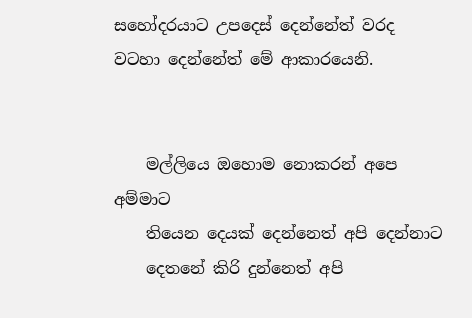සහෝදරයාට උපදෙස්‌ දෙන්නේත් වරද වටහා දෙන්නේත් මේ ආකාරයෙනි.


    මල්ලියෙ ඔහොම නොකරන් අපෙ අම්මාට
    තියෙන දෙයක්‌ දෙන්නෙත් අපි දෙන්නාට
    දෙතනේ කිරි දුන්නෙත් අපි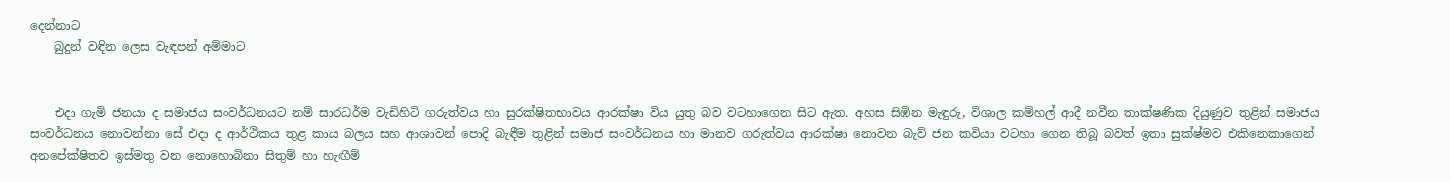දෙන්නාට
    බුදුන් වඳින ලෙස වැඳපන් අම්මාට


    එදා ගැමි ජනයා ද සමාජය සංවර්ධනයට නම් සාරධර්ම වැඩිහිටි ගරුත්වය හා සුරක්‌ෂිතභාවය ආරක්‌ෂා විය යුතු බව වටහාගෙන සිට ඇත. අහස සිඹින මැඳුරු, විශාල කම්හල් ආදී නවීන තාක්‌ෂණික දියුණුව තුළින් සමාජය සංවර්ධනය නොවන්නා සේ එදා ද ආර්ථිකය තුළ කාය බලය සහ ආශාවන් පොදි බැඳීම තුළින් සමාජ සංවර්ධනය හා මානව ගරුත්වය ආරක්‌ෂා නොවන බැව් ජන කවියා වටහා ගෙන තිබූ බවත් ඉතා සුක්‌ෂ්මව එකිනෙකාගෙන් අනපේක්‌ෂිතව ඉස්‌මතු වන නොහොබිනා සිතුම් හා හැඟීම්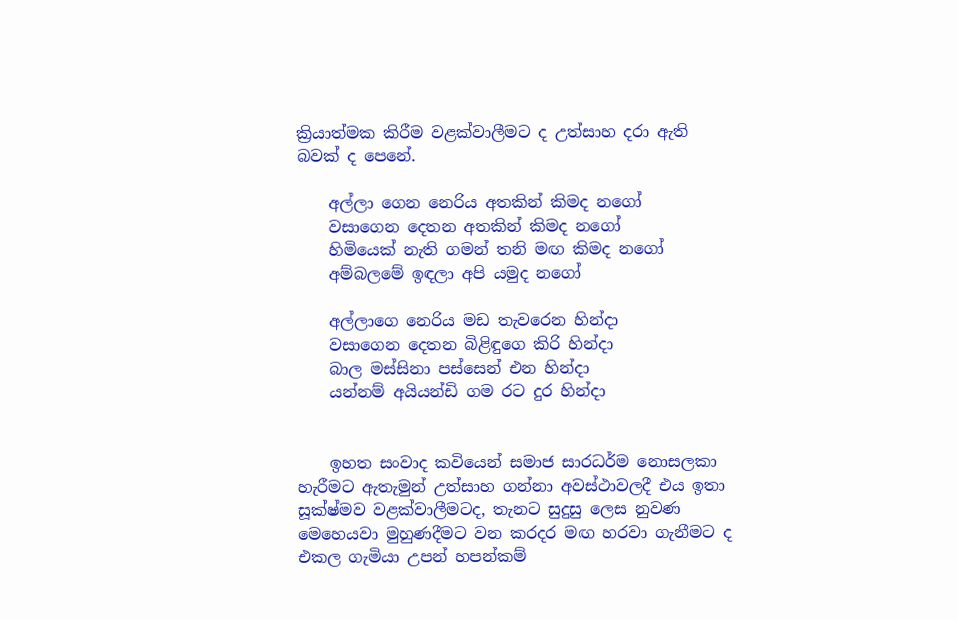ක්‍රියාත්මක කිරීම වළක්‌වාලීමට ද උත්සාහ දරා ඇති බවක්‌ ද පෙනේ.

    අල්ලා ගෙන නෙරිය අතකින් කිමද නගෝ
    වසාගෙන දෙතන අතකින් කිමද නගෝ
    හිමියෙක්‌ නැති ගමන් තනි මඟ කිමද නගෝ
    අම්බලමේ ඉඳලා අපි යමුද නගෝ

    අල්ලාගෙ නෙරිය මඩ තැවරෙන හින්දා
    වසාගෙන දෙතන බිළිඳුගෙ කිරි හින්දා
    බාල මස්‌සිනා පස්‌සෙන් එන හින්දා
    යන්නම් අයියන්ඩි ගම රට දුර හින්දා


    ඉහත සංවාද කවියෙන් සමාජ සාරධර්ම නොසලකා හැරීමට ඇතැමුන් උත්සාහ ගන්නා අවස්‌ථාවලදී එය ඉතා සූක්‌ෂ්මව වළක්‌වාලීමටද, තැනට සුදුසු ලෙස නුවණ මෙහෙයවා මුහුණදීමට වන කරදර මඟ හරවා ගැනීමට ද එකල ගැමියා උපන් හපන්කම්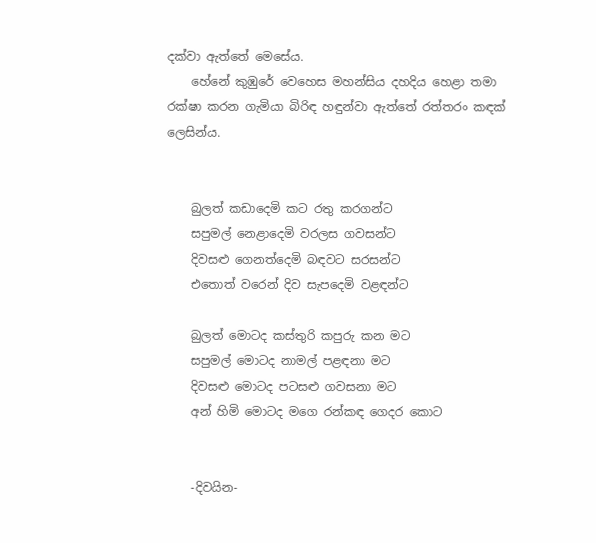දක්‌වා ඇත්තේ මෙසේය.
    හේනේ කුඹුරේ වෙහෙස මහන්සිය දහදිය හෙළා තමා රක්‌ෂා කරන ගැමියා බිරිඳ හඳුන්වා ඇත්තේ රත්තරං කඳක්‌ ලෙසින්ය.


    බුලත් කඩාදෙමි කට රතු කරගන්ට
    සපුමල් නෙළාදෙමි වරලස ගවසන්ට
    දිවසළු ගෙනත්දෙමි බඳවට සරසන්ට
    එතොත් වරෙන් දිව සැපදෙමි වළඳන්ට

    බුලත් මොටද කස්‌තුරි කපුරු කන මට
    සපුමල් මොටද නාමල් පළඳනා මට
    දිවසළු මොටද පටසළු ගවසනා මට
    අන් හිමි මොටද මගෙ රන්කඳ ගෙදර කොට


    -දිවයින-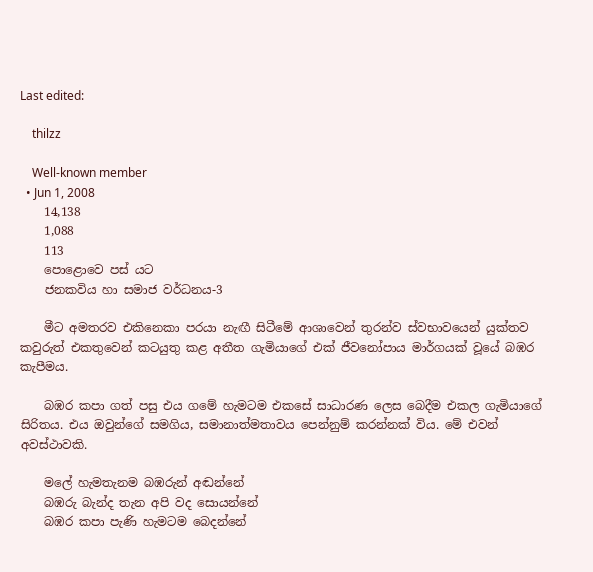Last edited:

    thilzz

    Well-known member
  • Jun 1, 2008
    14,138
    1,088
    113
    පොළොවෙ පස් යට
    ජනකවිය හා සමාජ වර්ධනය-3

    මීට අමතරව එකිනෙකා පරයා නැඟී සිටීමේ ආශාවෙන් තුරන්ව ස්‌වභාවයෙන් යුක්‌තව කවුරුත් එකතුවෙන් කටයුතු කළ අතීත ගැමියාගේ එක්‌ ජීවනෝපාය මාර්ගයක්‌ වූයේ බඹර කැපීමය.

    බඹර කපා ගත් පසු එය ගමේ හැමටම එකසේ සාධාරණ ලෙස බෙදීම එකල ගැමියාගේ සිරිතය. එය ඔවුන්ගේ සමගිය, සමානාත්මතාවය පෙන්නුම් කරන්නක්‌ විය. මේ එවන් අවස්‌ථාවකි.

    මලේ හැමතැනම බඹරුන් අඬන්නේ
    බඹරු බැන්ද තැන අපි වද සොයන්නේ
    බඹර කපා පැණි හැමටම බෙදන්නේ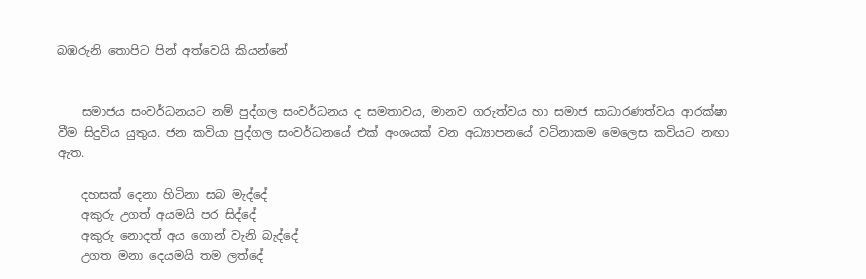බඹරුනි තොපිට පින් අත්වෙයි කියන්නේ


    සමාජය සංවර්ධනයට නම් පුද්ගල සංවර්ධනය ද සමතාවය, මානව ගරුත්වය හා සමාජ සාධාරණත්වය ආරක්‌ෂා වීම සිදුවිය යුතුය. ජන කවියා පුද්ගල සංවර්ධනයේ එක්‌ අංශයක්‌ වන අධ්‍යාපනයේ වටිනාකම මෙලෙස කවියට නඟා ඇත.

    දහසක්‌ දෙනා හිටිනා සබ මැද්දේ
    අකුරු උගත් අයමයි පර සිද්දේ
    අකුරු නොදත් අය ගොන් වැනි බැද්දේ
    උගත මනා දෙයමයි තම ලත්දේ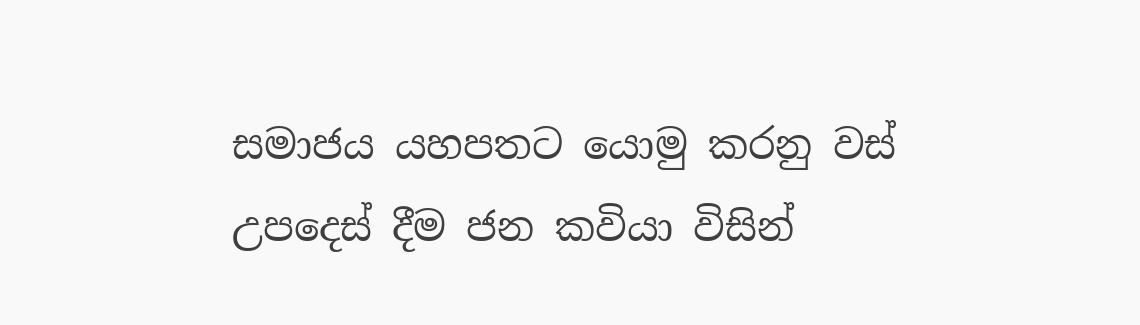සමාජය යහපතට යොමු කරනු වස්‌ උපදෙස්‌ දීම ජන කවියා විසින්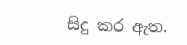සිදු කර ඇත.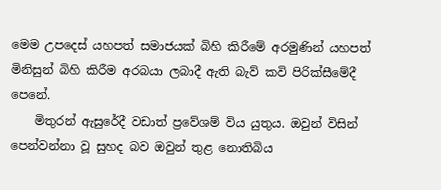මෙම උපදෙස්‌ යහපත් සමාජයක්‌ බිහි කිරීමේ අරමුණින් යහපත් මිනිසුන් බිහි කිරීම අරබයා ලබාදී ඇති බැව් කවි පිරික්‌සීමේදී පෙනේ.
    මිතුරන් ඇසුරේදී වඩාත් ප්‍රවේශම් විය යුතුය. ඔවුන් විසින් පෙන්වන්නා වූ සුහද බව ඔවුන් තුළ නොතිබිය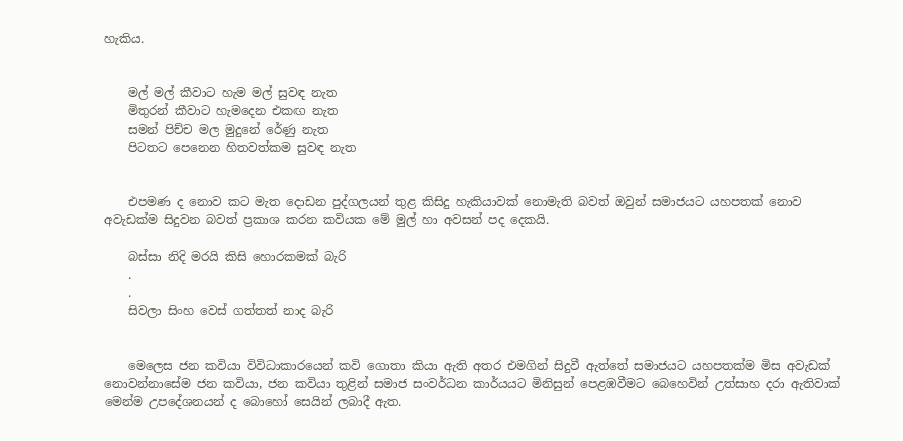හැකිය.


    මල් මල් කීවාට හැම මල් සුවඳ නැත
    මිතුරන් කීවාට හැමදෙන එකඟ නැත
    සමන් පිච්ච මල මුදුනේ රේණු නැත
    පිටතට පෙනෙන හිතවත්කම සුවඳ නැත


    එපමණ ද නොව කට මැත දොඩන පුද්ගලයන් තුළ කිසිදු හැකියාවක්‌ නොමැති බවත් ඔවුන් සමාජයට යහපතක්‌ නොව අවැඩක්‌ම සිදුවන බවත් ප්‍රකාශ කරන කවියක මේ මුල් හා අවසන් පද දෙකයි.

    බස්‌සා නිදි මරයි කිසි හොරකමක්‌ බැරි
    .
    .
    සිවලා සිංහ වෙස්‌ ගත්තත් නාද බැරි


    මෙලෙස ජන කවියා විවිධාකාරයෙන් කවි ගොතා කියා ඇති අතර එමගින් සිදුවී ඇත්තේ සමාජයට යහපතක්‌ම මිස අවැඩක්‌ නොවන්නාසේම ජන කවියා, ජන කවියා තුළින් සමාජ සංවර්ධන කාර්යයට මිනිසුන් පෙළඹවීමට බෙහෙවින් උත්සාහ දරා ඇතිවාක්‌ මෙන්ම උපදේශනයන් ද බොහෝ සෙයින් ලබාදී ඇත.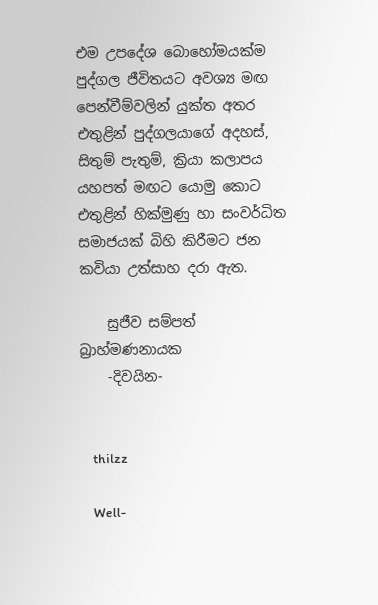එම උපදේශ බොහෝමයක්‌ම පුද්ගල ජීවිතයට අවශ්‍ය මඟ පෙන්වීම්වලින් යුක්‌ත අතර එතුළින් පුද්ගලයාගේ අදහස්‌, සිතුම් පැතුම්, ක්‍රියා කලාපය යහපත් මඟට යොමු කොට එතුළින් හික්‌මුණු හා සංවර්ධිත සමාජයක්‌ බිහි කිරීමට ජන කවියා උත්සාහ දරා ඇත.

    සුජීව සම්පත් බ්‍රාහ්මණනායක
    -දිවයින-


    thilzz

    Well-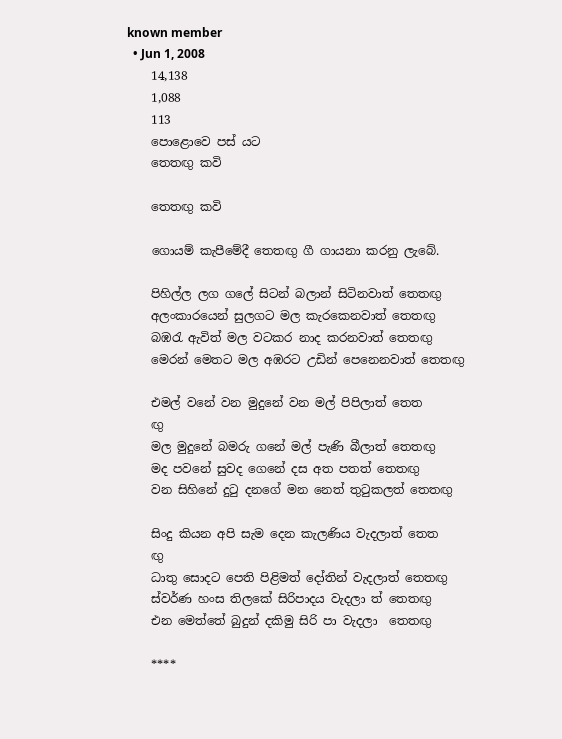known member
  • Jun 1, 2008
    14,138
    1,088
    113
    පොළොවෙ පස් යට
    තෙතඟු කවි

    තෙතඟු කවි

    ගොයම් කැපීමේදී තෙතඟු ගී ගායනා කරනු ලැබේ.

    පිහිල්ල ලග ගලේ සිටන් බලාන් සිටිනවාත් තෙතඟු
    අලංකාරයෙන් සුලගට මල කැරකෙනවාත් තෙතඟු
    බඹරැ ඇවිත් මල වටකර නාද කරනවාත් තෙතඟු
    මෙරන් මෙතට මල අඹරට උඩින් පෙනෙනවාත් තෙතඟු

    එමල් වනේ වන මුදුනේ වන මල් පිපිලාත් තෙත
    ඟු
    මල මුදුනේ බමරු ගනේ මල් පැණි බීලාත් තෙතඟු
    මද පවනේ සුවද ගෙනේ දස අත පතත් තෙතඟු
    වන සිහිනේ දුටු දනගේ මන නෙත් තුටුකලත් තෙතඟු

    සිංදු කියන අපි සැම දෙන කැලණිය වැදලාත් තෙත
    ඟු
    ධාතු සොදට පෙති පිළිමත් දෝතින් වැදලාත් තෙතඟු
    ස්වර්ණ හංස තිලකේ සිරිපාදය වැදලා ත් තෙතඟු
    එන මෙත්තේ බුදුන් දකිමු සිරි පා වැදලා ‍ තෙතඟු

    ****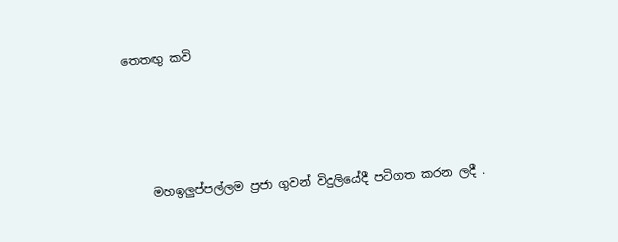තෙතඟු කවි




    මහඉලුප්පල්ලම ප්‍රජා ගුවන් විදුලි‍‍යේදී පටිගත කරන ලදී .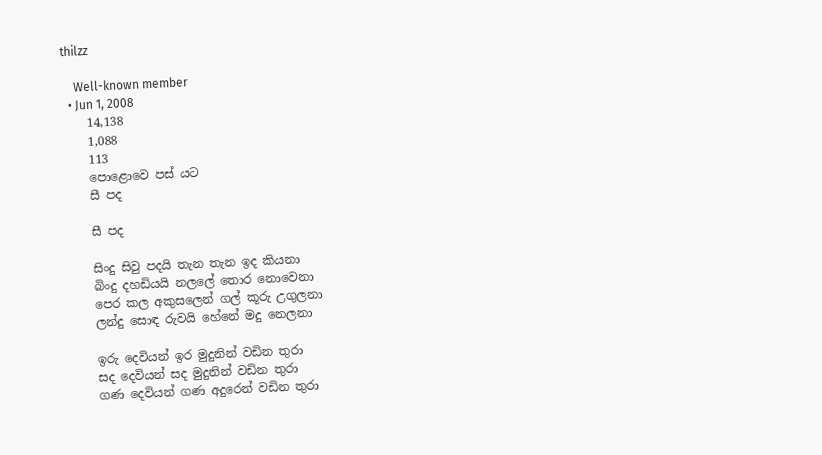thilzz

    Well-known member
  • Jun 1, 2008
    14,138
    1,088
    113
    පොළොවෙ පස් යට
    සී පද

    සී පද

    සිංදු සිවු පදයි තැන තැන ඉද කියනා
    බිංදු දහඩියයි නලලේ තොර නොවෙනා
    පෙර කල අකුසලෙන් ගල් කූරු උගුලනා
    ලන්දු සොඳ රුවයි හේනේ මදු නෙලනා

    ඉරු දෙවියන් ඉර මුදුනින් වඩින තුරා
    සද දෙවියන් සද මුදුනින් වඩින තුරා
    ගණ දෙවියන් ගණ අදුරෙන් වඩින තුරා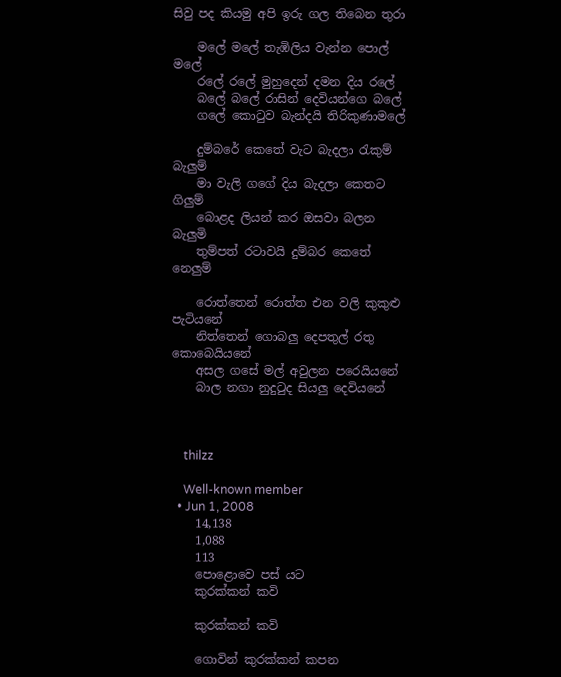සිවු පද කියමු අපි ඉරු ගල තිබෙන තුරා

    මලේ මලේ තැඹිලිය වැන්න පොල් මලේ
    රලේ රලේ මුහුදෙන් දමන දිය රලේ
    බලේ බලේ රාසින් දෙවියන්ගෙ බලේ
    ගලේ කොටුව බැන්දයි තිරිකුණාමලේ

    දුම්බරේ කෙතේ වැට බැදලා රැකුම් බැලුම්
    මා වැලි ගගේ දිය බැදලා කෙතට ගිලුම්
    බොළද ලියන් කර ඔසවා බලන බැලුමි
    තුම්පත් රටාවයි දුම්බර කෙතේ නෙලුම්

    රොත්තෙන් රොත්ත එන වලි කුකුළු පැටියනේ
    නිත්තෙන් ගොබලු දෙපතුල් රතු කොබෙයියනේ
    අසල ගසේ මල් අවුලන පරෙයියනේ
    බාල නගා නුදුටුද සියලු දෙවියනේ



    thilzz

    Well-known member
  • Jun 1, 2008
    14,138
    1,088
    113
    පොළොවෙ පස් යට
    කුරක්කන් කවි

    කුරක්කන් කවි

    ගොවින් කුරක්කන් කපන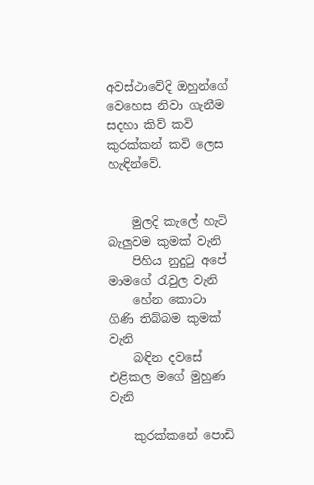අවස්ථාවේදි ඔහුන්ගේ වෙහෙස නිවා ගැනීම සදහා කිව් කවි කුරක්කන් කවි ලෙස හැඳින්වේ.


    මුලදි කැලේ හැටි බැලුවම කුමක් වැනි
    පිහිය නුදුටු අපේ මාමගේ රැවුල වැනි
    හේන කොටා ගිණි තිබ්බම කුමක් වැනි
    බඳින දවසේ එළිකල මගේ මුහුණ වැනි

    කුරක්කනේ පොඩි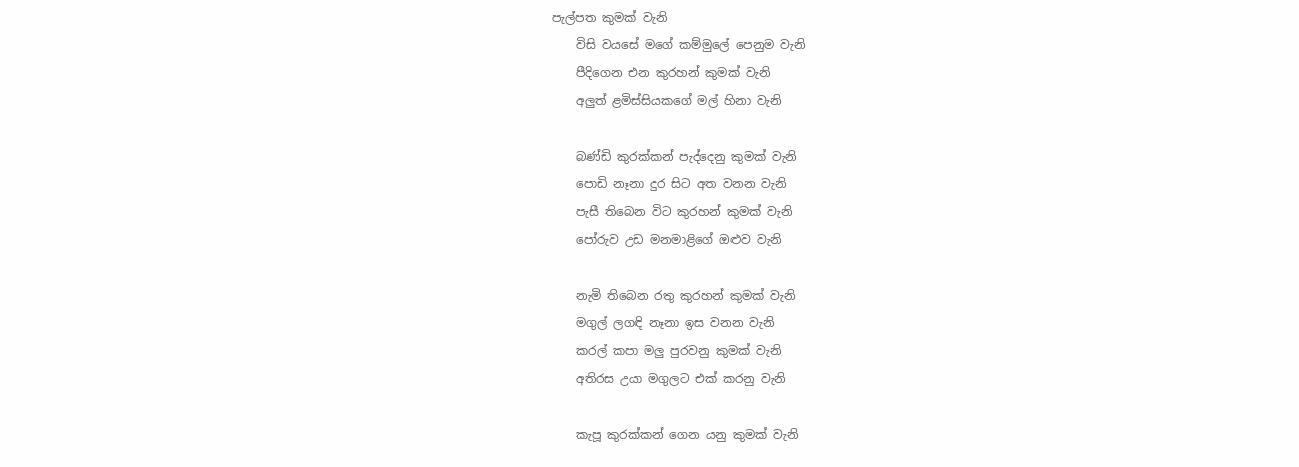පැල්පත කුමක් වැනි
    විසි වයසේ මගේ කම්මුලේ පෙනුම වැනි
    පීදිගෙන එන කුරහන් කුමක් වැනි
    අලුත් ළමිස්සියකගේ මල් හිනා වැනි

    බණ්ඩි කුරක්කන් පැද්දෙනු කුමක් වැනි
    පොඩි නෑනා දුර සිට අත වනන වැනි
    පැසී තිබෙන විට කුරහන් කුමක් වැනි
    පෝරුව උඩ මනමාළිගේ ඔළුව වැනි

    නැමි තිබෙන රතු කුරහන් කුමක් වැනි
    මගුල් ලගඳි නෑනා ඉස වනන වැනි
    කරල් කපා මලු පුරවනු කුමක් වැනි
    අතිරස උයා මගුලට එක් කරනු වැනි

    කැපූ කුරක්කන් ගෙන යනු කුමක් වැනි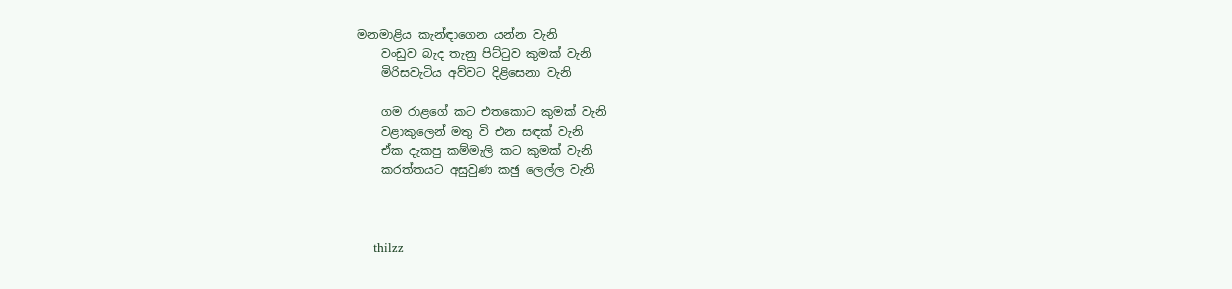මනමාළිය කැන්ඳාගෙන යන්න වැනි
    වංඩුව බැද තැනු පිට්ටුව කුමක් වැනි
    මිරිසවැටිය අව්වට දිළිසෙනා වැනි

    ගම රාළගේ කට එතකොට කුමක් වැනි
    වළාකුලෙන් මතු වි එන සඳක් වැනි
    ඒක දැකපු කම්මැලි කට කුමක් වැනි
    කරත්තයට අසුවුණ කඡු ලෙල්ල වැනි



    thilzz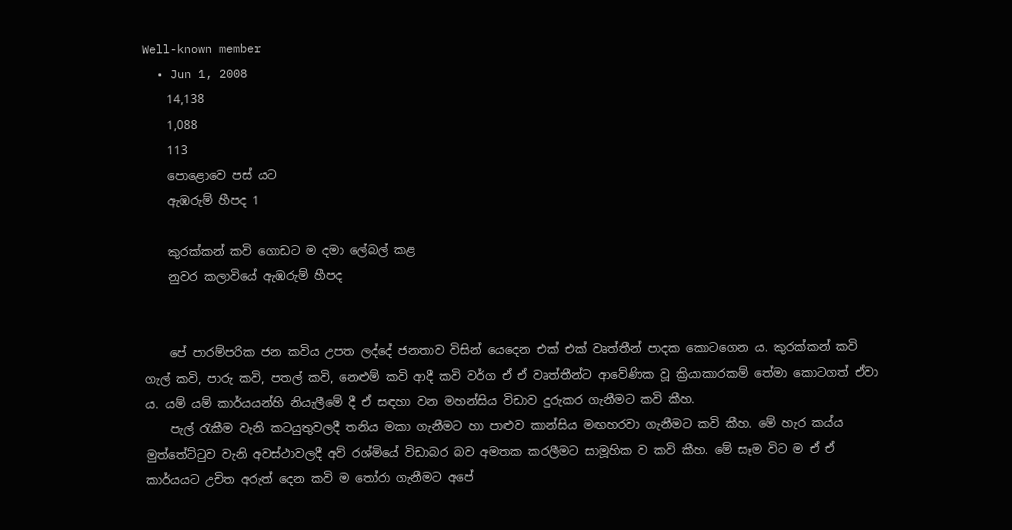Well-known member
  • Jun 1, 2008
    14,138
    1,088
    113
    පොළොවෙ පස් යට
    ඇඹරුම් හීපද 1

    කුරක්කන් කවි ගොඩට ම දමා ලේබල් කළ
    නුවර කලාවියේ ඇඹරුම් හීපද


    පේ පාරම්පරික ජන කවිය උපත ලද්දේ ජනතාව විසින් යෙදෙන එක් එක් වෘත්තීන් පාදක කොටගෙන ය. කුරක්කන් කවි ගැල් කවි, පාරු කවි, පතල් කවි, නෙළුම් කවි ආදී කවි වර්ග ඒ ඒ වෘත්තීන්ට ආවේණික වූ ක්‍රියාකාරකම් තේමා කොටගත් ඒවා ය. යම් යම් කාර්යයන්හි නියැලීමේ දී ඒ සඳහා වන මහන්සිය විඩාව දුරුකර ගැනීමට කවි කීහ.
    පැල් රැකීම වැනි කටයුතුවලදී තනිය මකා ගැනීමට හා පාළුව කාන්සිය මඟහරවා ගැනීමට කවි කීහ. මේ හැර කය්ය මුත්තේට්ටුව වැනි අවස්ථාවලදී අව් රශ්මියේ විඩාබර බව අමතක කරලීමට සාමූහික ව කවි කීහ. මේ සෑම විට ම ඒ ඒ කාර්යයට උචිත අරුත් දෙන කවි ම තෝරා ගැනීමට අපේ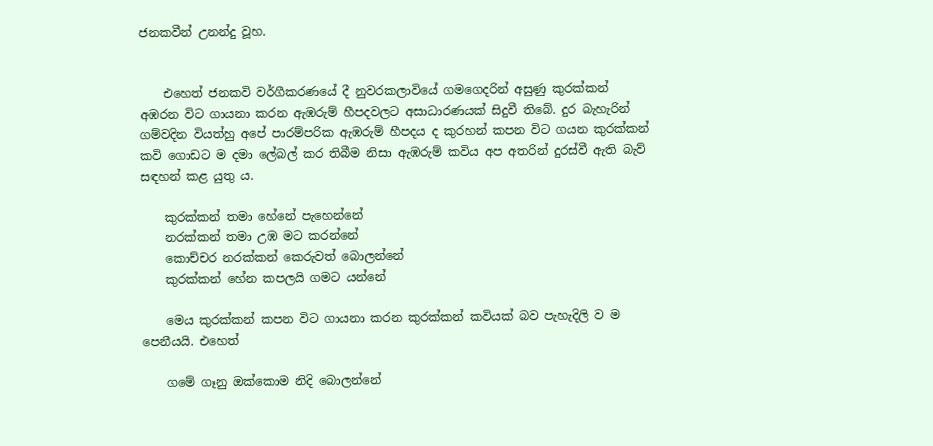ජනකවීන් උනන්දු වූහ.


    එහෙත් ජනකවි වර්ගීකරණයේ දී නුවරකලාවියේ ගමගෙදරින් අසුණු කුරක්කන් අඹරන විට ගායනා කරන ඇඹරුම් හීපදවලට අසාධාරණයක් සිදුවී තිබේ. දුර බැහැරින් ගම්වදින වියත්හු අපේ පාරම්පරික ඇඹරුම් හීපදය ද කුරහන් කපන විට ගයන කුරක්කන් කවි ගොඩට ම දමා ලේබල් කර තිබීම නිසා ඇඹරුම් කවිය අප අතරින් දුරස්වී ඇති බැව් සඳහන් කළ යුතු ය.

    කුරක්කන් තමා හේනේ පැහෙන්නේ
    නරක්කන් තමා උඹ මට කරන්නේ
    කොච්චර නරක්කන් කෙරුවත් බොලන්නේ
    කුරක්කන් හේන කපලයි ගමට යන්නේ

    මෙය කුරක්කන් කපන විට ගායනා කරන කුරක්කන් කවියක් බව පැහැදිලි ව ම පෙනීයයි. එහෙත්

    ගමේ ගෑනු ඔක්කොම නිදි බොලන්නේ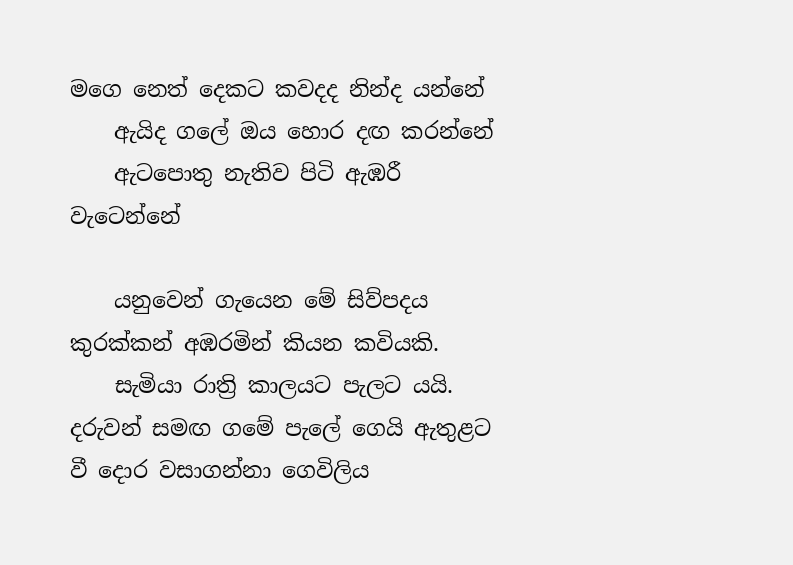මගෙ නෙත් දෙකට කවදද නින්ද යන්නේ
    ඇයිද ගලේ ඔය හොර දඟ කරන්නේ
    ඇටපොතු නැතිව පිටි ඇඹරී වැටෙන්නේ

    යනුවෙන් ගැයෙන මේ සිව්පදය කුරක්කන් අඹරමින් කියන කවියකි.
    සැමියා රාත්‍රි කාලයට පැලට යයි. දරුවන් සමඟ ගමේ පැලේ ගෙයි ඇතුළට වී දොර වසාගන්නා ගෙවිලිය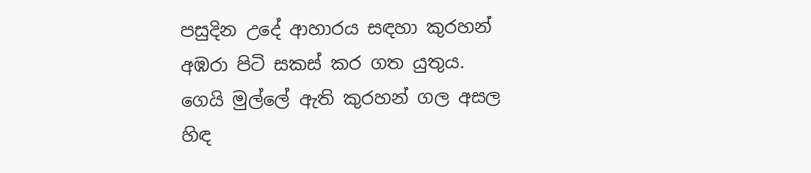පසුදින උදේ ආහාරය සඳහා කුරහන් අඹරා පිටි සකස් කර ගත යුතුය. ගෙයි මුල්ලේ ඇති කුරහන් ගල අසල හිඳ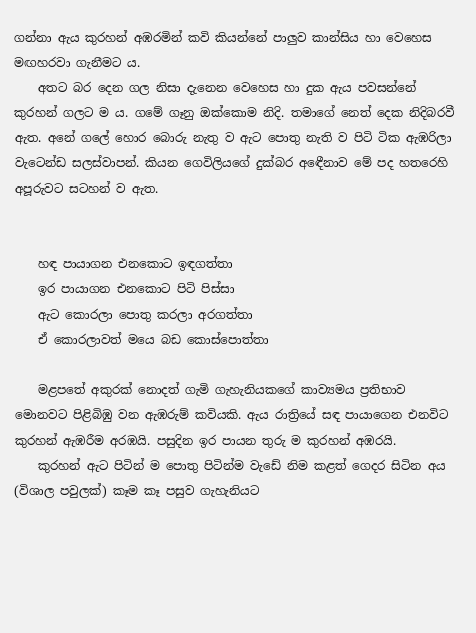ගන්නා ඇය කුරහන් අඹරමින් කවි කියන්නේ පාලුව කාන්සිය හා වෙහෙස මඟහරවා ගැනීමට ය.
    අතට බර දෙන ගල නිසා දැනෙන වෙහෙස හා දුක ඇය පවසන්නේ කුරහන් ගලට ම ය. ගමේ ගෑනු ඔක්කොම නිදි. තමාගේ නෙත් දෙක නිදිබරවී ඇත. අනේ ගලේ හොර බොරු නැතු ව ඇට පොතු නැති ව පිටි ටික ඇඹරිලා වැටෙන්ඩ සලස්වාපන්. කියන ගෙවිලියගේ දුක්බර අඳෙීනාව මේ පද හතරෙහි අපූරුවට සටහන් ව ඇත.


    හඳ පායාගන එනකොට ඉඳගත්තා
    ඉර පායාගන එනකොට පිටි පිස්සා
    ඇට කොරලා පොතු කරලා අරගත්තා
    ඒ කොරලාවත් මයෙ බඩ කොස්පොත්තා

    මළපතේ අකුරක් නොදත් ගැමි ගැහැනියකගේ කාව්‍යමය ප්‍රතිභාව මොනවට පිළිබිඹු වන ඇඹරුම් කවියකි. ඇය රාත්‍රියේ සඳ පායාගෙන එනවිට කුරහන් ඇඹරීම අරඹයි. පසුදින ඉර පායන තුරු ම කුරහන් අඹරයි.
    කුරහන් ඇට පිටින් ම පොතු පිටින්ම වැඩේ නිම කළත් ගෙදර සිටින අය (විශාල පවුලක්) කෑම කෑ පසුව ගැහැනියට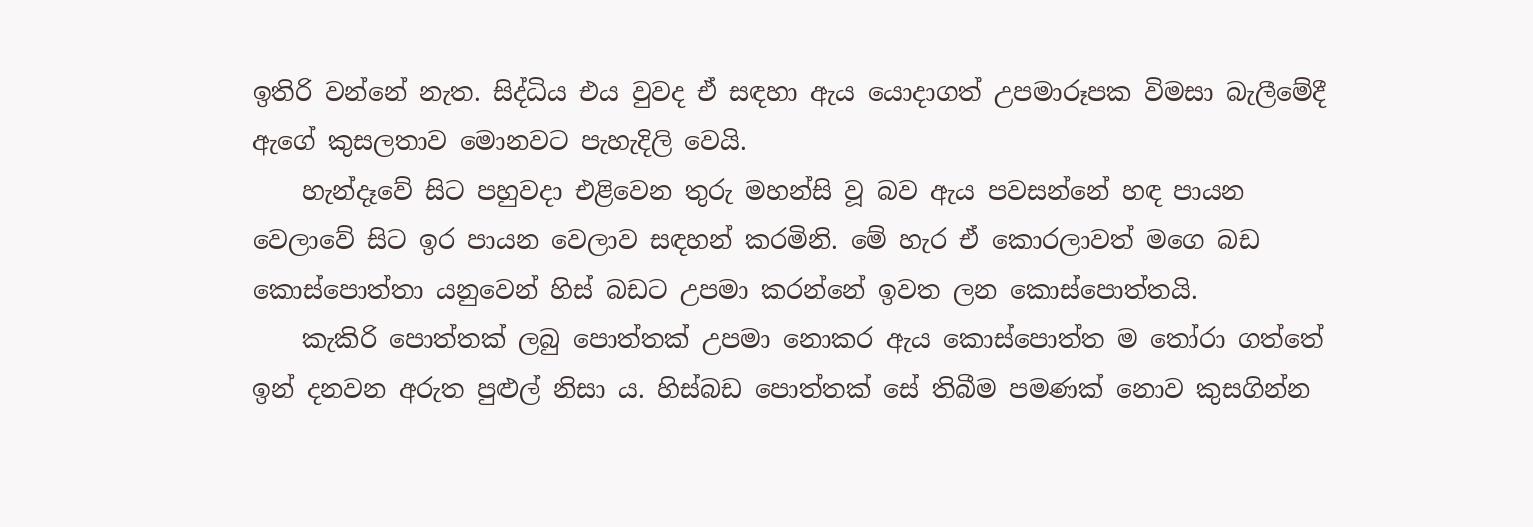ඉතිරි වන්නේ නැත. සිද්ධිය එය වුවද ඒ සඳහා ඇය යොදාගත් උපමාරූපක විමසා බැලීමේදී ඇගේ කුසලතාව මොනවට පැහැදිලි වෙයි.
    හැන්දෑවේ සිට පහුවදා එළිවෙන තුරු මහන්සි වූ බව ඇය පවසන්නේ හඳ පායන වෙලාවේ සිට ඉර පායන වෙලාව සඳහන් කරමිනි. මේ හැර ඒ කොරලාවත් මගෙ බඩ කොස්පොත්තා යනුවෙන් හිස් බඩට උපමා කරන්නේ ඉවත ලන කොස්පොත්තයි.
    කැකිරි පොත්තක් ලබු පොත්තක් උපමා නොකර ඇය කොස්පොත්ත ම තෝරා ගත්තේ ඉන් දනවන අරුත පුළුල් නිසා ය. හිස්බඩ පොත්තක් සේ තිබීම පමණක් නොව කුසගින්න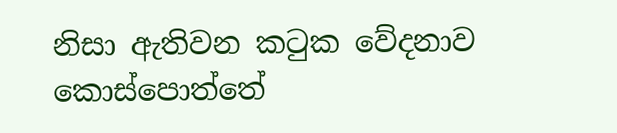නිසා ඇතිවන කටුක වේදනාව කොස්පොත්තේ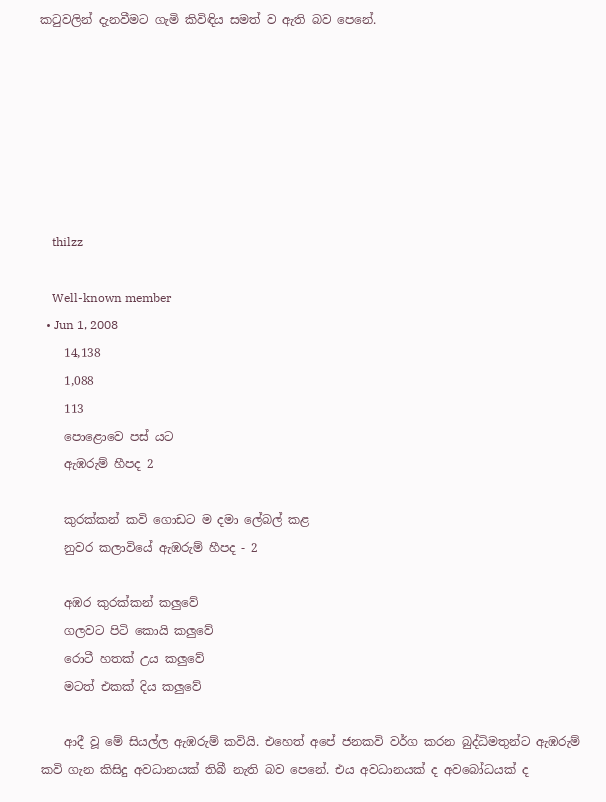කටුවලින් දැනවීමට ගැමි කිවිඳිය සමත් ව ඇති බව පෙනේ.







    thilzz

    Well-known member
  • Jun 1, 2008
    14,138
    1,088
    113
    පොළොවෙ පස් යට
    ඇඹරුම් හීපද 2

    කුරක්කන් කවි ගොඩට ම දමා ලේබල් කළ
    නුවර කලාවියේ ඇඹරුම් හීපද - 2

    අඹර කුරක්කන් කලුවේ
    ගලවට පිටි කොයි කලුවේ
    රොටී හතක් උය කලුවේ
    මටත් එකක් දිය කලුවේ

    ආදී වූ මේ සියල්ල ඇඹරුම් කවියි. එහෙත් අපේ ජනකවි වර්ග කරන බුද්ධිමතුන්ට ඇඹරුම් කවි ගැන කිසිදු අවධානයක් තිබී නැති බව පෙනේ. එය අවධානයක් ද අවබෝධයක් ද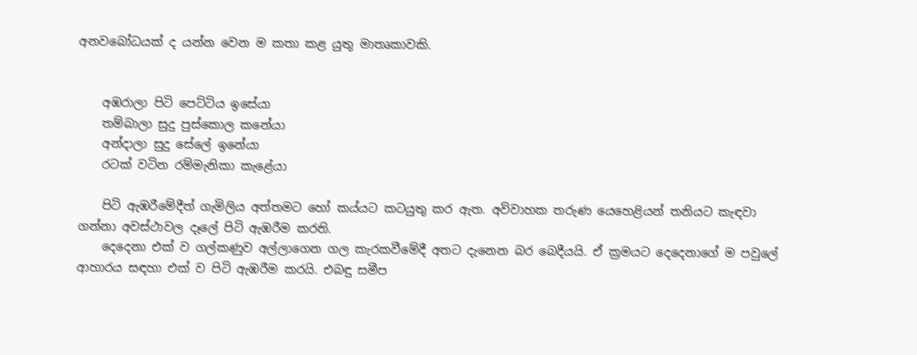අනවබෝධයක් ද යන්න වෙන ම කතා කළ යුතු මාතෘකාවකි.


    අඹරාලා පිටි පෙට්ටිය ඉසේයා
    තම්බාලා සුදු පුස්කොල කනේයා
    අන්දාලා සුදු සේලේ ඉනේයා
    රටක් වටින රම්මැනිකා කැළේයා

    පිටි ඇඹරීමේදීත් ගැමිලිය අත්තමට හෝ කය්යට කටයුතු කර ඇත. අවිවාහක තරුණ යෙහෙළියන් තනියට කැඳවා ගන්නා අවස්ථාවල දෑලේ පිටි ඇඹරීම කරති.
    දෙදෙනා එක් ව ගල්කණුව අල්ලාගෙන ගල කැරකවීමේදී අතට දැනෙන බර බෙදීයයි. ඒ ක්‍රමයට දෙදෙනාගේ ම පවුලේ ආහාරය සඳහා එක් ව පිටි ඇඹරීම කරයි. එබඳු සමීප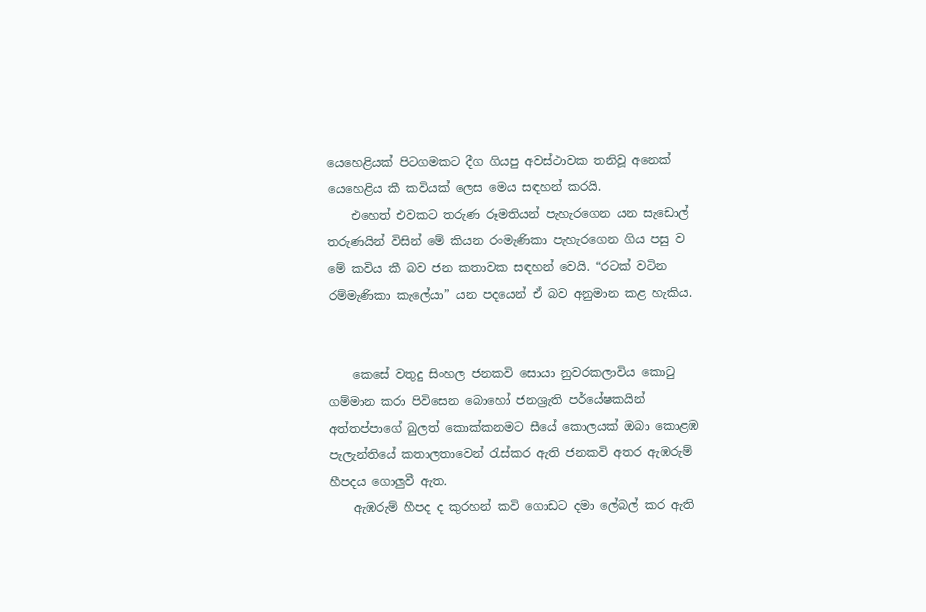යෙහෙළියක් පිටගමකට දීග ගියපු අවස්ථාවක තනිවූ අනෙක් යෙහෙළිය කී කවියක් ලෙස මෙය සඳහන් කරයි.
    එහෙත් එවකට තරුණ රූමතියන් පැහැරගෙන යන සැඩොල් තරුණයින් විසින් මේ කියන රංමැණිකා පැහැරගෙන ගිය පසු ව මේ කවිය කී බව ජන කතාවක සඳහන් වෙයි. “රටක් වටින රම්මැණිකා කැලේයා” යන පදයෙන් ඒ බව අනුමාන කළ හැකිය.


    කෙසේ වතුදු සිංහල ජනකවි සොයා නුවරකලාවිය කොටු ගම්මාන කරා පිවිසෙන බොහෝ ජනශ්‍රැති පර්යේෂකයින් අත්තප්පාගේ බුලත් කොක්කනමට සීයේ කොලයක් ඔබා කොළඹ පැලැන්තියේ කතාලතාවෙන් රැස්කර ඇති ජනකවි අතර ඇඹරුම් හීපදය ගොලුවී ඇත.
    ඇඹරුම් හීපද ද කුරහන් කවි ගොඩට දමා ලේබල් කර ඇති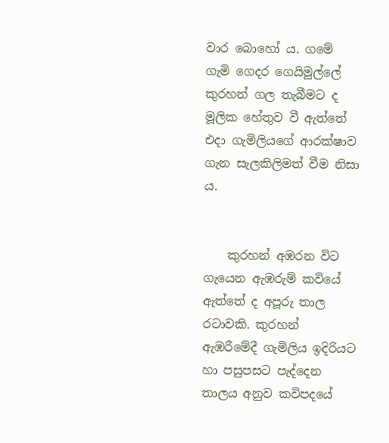වාර බොහෝ ය. ගමේ ගැමි ගෙදර ගෙයිමුල්ලේ කුරහන් ගල තැබීමට ද මූලික හේතුව වී ඇත්තේ එදා ගැමිලියගේ ආරක්ෂාව ගැන සැලකිලිමත් වීම නිසා ය.


    කුරහන් අඹරන විට ගැයෙන ඇඹරුම් කවියේ ඇත්තේ ද අපූරු තාල රටාවකි. කුරහන් ඇඹරීමේදී ගැමිලිය ඉදිරියට හා පසුපසට පැද්දෙන තාලය අනුව කවිපදයේ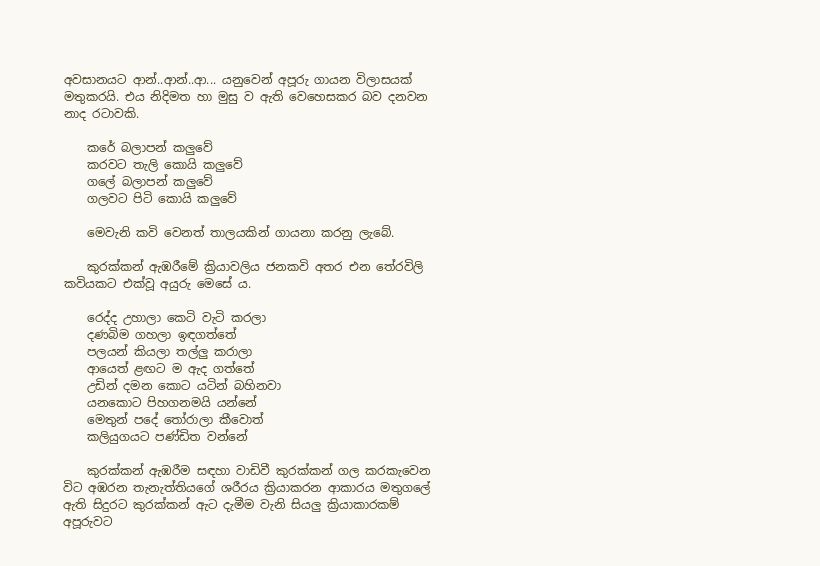අවසානයට ආන්..ආන්..ආ... යනුවෙන් අපූරු ගායන විලාසයක් මතුකරයි. එය නිදිමත හා මුසු ව ඇති වෙහෙසකර බව දනවන නාද රටාවකි.

    කරේ බලාපන් කලුවේ
    කරවට තැලි කොයි කලුවේ
    ගලේ බලාපන් කලුවේ
    ගලවට පිටි කොයි කලුවේ

    මෙවැනි කවි වෙනත් තාලයකින් ගායනා කරනු ලැබේ.

    කුරක්කන් ඇඹරීමේ ක්‍රියාවලිය ජනකවි අතර එන තේරවිලි කවියකට එක්වූ අයුරු මෙසේ ය.

    රෙද්ද උහාලා කෙටි වැටි කරලා
    දණබිම ගහලා ඉඳගත්තේ
    පලයන් කියලා තල්ලු කරාලා
    ආයෙත් ළඟට ම ඇද ගත්තේ
    උඩින් දමන කොට යටින් බහිනවා
    යනකොට පිහගනමයි යන්නේ
    මෙතුන් පදේ තෝරාලා කීවොත්
    කලියුගයට පණ්ඩිත වන්නේ

    කුරක්කන් ඇඹරීම සඳහා වාඩිවී කුරක්කන් ගල කරකැවෙන විට අඹරන තැනැත්තියගේ ශරීරය ක්‍රියාකරන ආකාරය මතුගලේ ඇති සිදුරට කුරක්කන් ඇට දැමීම වැනි සියලු ක්‍රියාකාරකම් අපූරුවට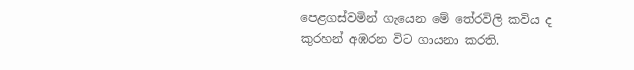පෙළගස්වමින් ගැයෙන මේ තේරවිලි කවිය ද කුරහන් අඹරන විට ගායනා කරති.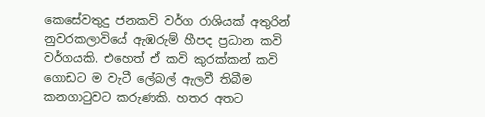කෙසේවතුදු ජනකවි වර්ග රාශියක් අතුරින් නුවරකලාවියේ ඇඹරුම් හීපද ප්‍රධාන කවි වර්ගයකි. එහෙත් ඒ කවි කුරක්කන් කවි ගොඩට ම වැටී ලේබල් ඇලවී තිබීම කනගාටුවට කරුණකි. හතර අතට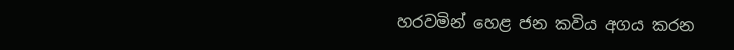හරවමින් හෙළ ජන කවිය අගය කරන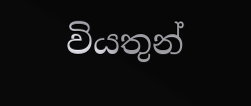වියතුන්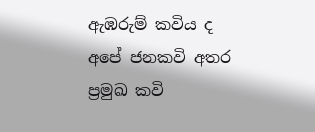ඇඹරුම් කවිය ද අපේ ජනකවි අතර ප්‍රමුඛ කවි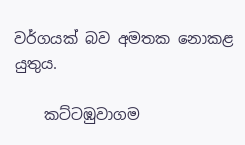වර්ගයක් බව අමතක නොකළ යුතුය.

    කට්ටඹුවාගම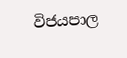විජයපාල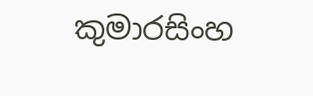කුමාරසිංහ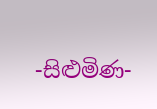-සිළුමිණ-